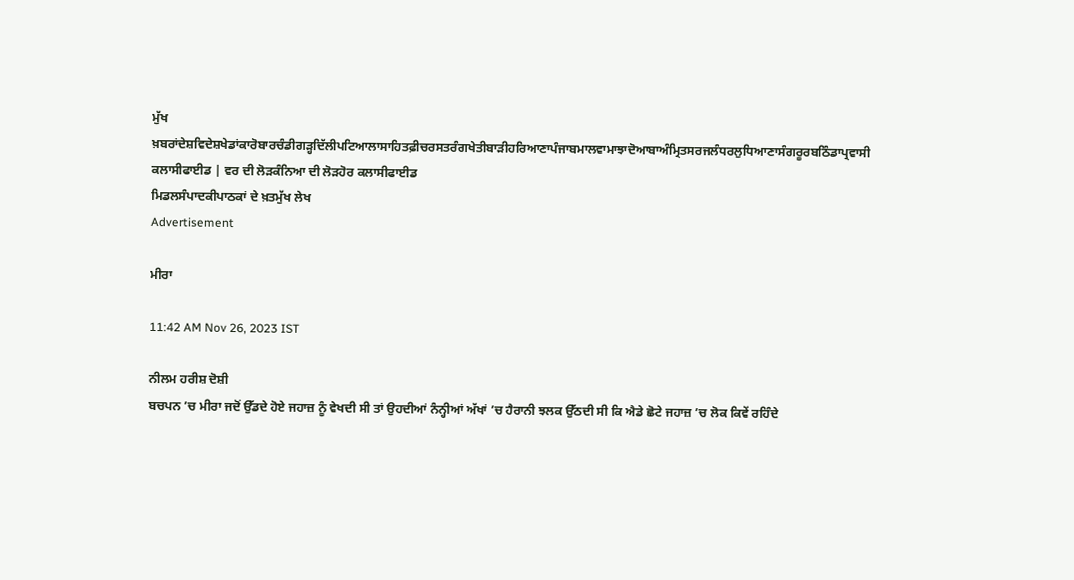ਮੁੱਖ ਖ਼ਬਰਾਂਦੇਸ਼ਵਿਦੇਸ਼ਖੇਡਾਂਕਾਰੋਬਾਰਚੰਡੀਗੜ੍ਹਦਿੱਲੀਪਟਿਆਲਾਸਾਹਿਤਫ਼ੀਚਰਸਤਰੰਗਖੇਤੀਬਾੜੀਹਰਿਆਣਾਪੰਜਾਬਮਾਲਵਾਮਾਝਾਦੋਆਬਾਅੰਮ੍ਰਿਤਸਰਜਲੰਧਰਲੁਧਿਆਣਾਸੰਗਰੂਰਬਠਿੰਡਾਪ੍ਰਵਾਸੀ
ਕਲਾਸੀਫਾਈਡ | ਵਰ ਦੀ ਲੋੜਕੰਨਿਆ ਦੀ ਲੋੜਹੋਰ ਕਲਾਸੀਫਾਈਡ
ਮਿਡਲਸੰਪਾਦਕੀਪਾਠਕਾਂ ਦੇ ਖ਼ਤਮੁੱਖ ਲੇਖ
Advertisement

ਮੀਰਾ

11:42 AM Nov 26, 2023 IST

ਨੀਲਮ ਹਰੀਸ਼ ਦੋਸ਼ੀ
ਬਚਪਨ ’ਚ ਮੀਰਾ ਜਦੋਂ ਉੱਡਦੇ ਹੋਏ ਜਹਾਜ਼ ਨੂੰ ਵੇਖਦੀ ਸੀ ਤਾਂ ਉਹਦੀਆਂ ਨੰਨ੍ਹੀਆਂ ਅੱਖਾਂ ’ਚ ਹੈਰਾਨੀ ਝਲਕ ਉੱਠਦੀ ਸੀ ਕਿ ਐਡੇ ਛੋਟੇ ਜਹਾਜ਼ ’ਚ ਲੋਕ ਕਿਵੇਂ ਰਹਿੰਦੇ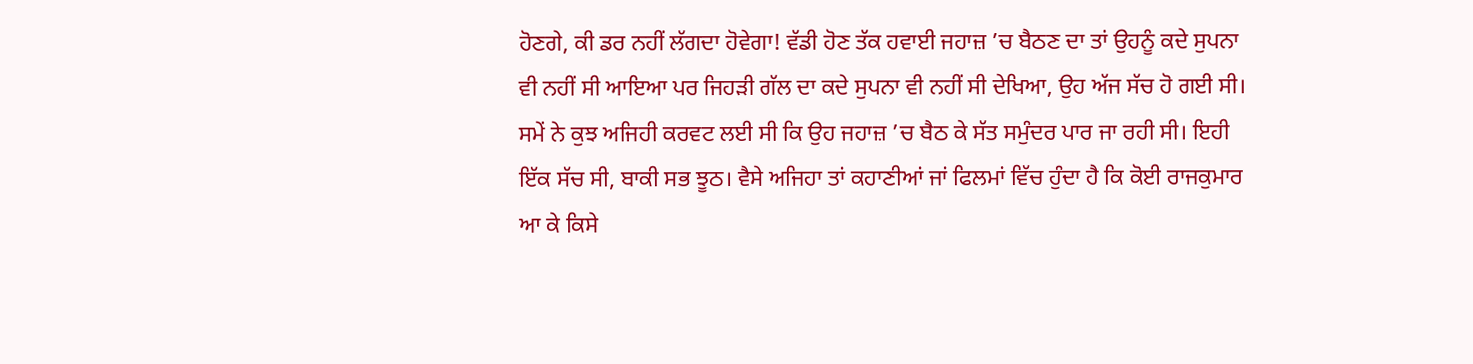ਹੋਣਗੇ, ਕੀ ਡਰ ਨਹੀਂ ਲੱਗਦਾ ਹੋਵੇਗਾ! ਵੱਡੀ ਹੋਣ ਤੱਕ ਹਵਾਈ ਜਹਾਜ਼ ’ਚ ਬੈਠਣ ਦਾ ਤਾਂ ਉਹਨੂੰ ਕਦੇ ਸੁਪਨਾ ਵੀ ਨਹੀਂ ਸੀ ਆਇਆ ਪਰ ਜਿਹੜੀ ਗੱਲ ਦਾ ਕਦੇ ਸੁਪਨਾ ਵੀ ਨਹੀਂ ਸੀ ਦੇਖਿਆ, ਉਹ ਅੱਜ ਸੱਚ ਹੋ ਗਈ ਸੀ। ਸਮੇਂ ਨੇ ਕੁਝ ਅਜਿਹੀ ਕਰਵਟ ਲਈ ਸੀ ਕਿ ਉਹ ਜਹਾਜ਼ ’ਚ ਬੈਠ ਕੇ ਸੱਤ ਸਮੁੰਦਰ ਪਾਰ ਜਾ ਰਹੀ ਸੀ। ਇਹੀ ਇੱਕ ਸੱਚ ਸੀ, ਬਾਕੀ ਸਭ ਝੂਠ। ਵੈਸੇ ਅਜਿਹਾ ਤਾਂ ਕਹਾਣੀਆਂ ਜਾਂ ਫਿਲਮਾਂ ਵਿੱਚ ਹੁੰਦਾ ਹੈ ਕਿ ਕੋਈ ਰਾਜਕੁਮਾਰ ਆ ਕੇ ਕਿਸੇ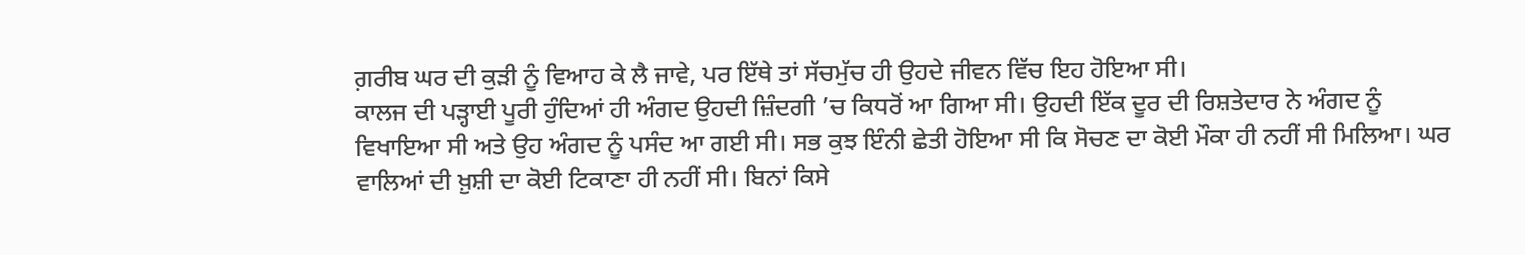ਗ਼ਰੀਬ ਘਰ ਦੀ ਕੁੜੀ ਨੂੰ ਵਿਆਹ ਕੇ ਲੈ ਜਾਵੇ, ਪਰ ਇੱਥੇ ਤਾਂ ਸੱਚਮੁੱਚ ਹੀ ਉਹਦੇ ਜੀਵਨ ਵਿੱਚ ਇਹ ਹੋਇਆ ਸੀ।
ਕਾਲਜ ਦੀ ਪੜ੍ਹਾਈ ਪੂਰੀ ਹੁੰਦਿਆਂ ਹੀ ਅੰਗਦ ਉਹਦੀ ਜ਼ਿੰਦਗੀ ’ਚ ਕਿਧਰੋਂ ਆ ਗਿਆ ਸੀ। ਉਹਦੀ ਇੱਕ ਦੂਰ ਦੀ ਰਿਸ਼ਤੇਦਾਰ ਨੇ ਅੰਗਦ ਨੂੰ ਵਿਖਾਇਆ ਸੀ ਅਤੇ ਉਹ ਅੰਗਦ ਨੂੰ ਪਸੰਦ ਆ ਗਈ ਸੀ। ਸਭ ਕੁਝ ਇੰਨੀ ਛੇਤੀ ਹੋਇਆ ਸੀ ਕਿ ਸੋਚਣ ਦਾ ਕੋਈ ਮੌਕਾ ਹੀ ਨਹੀਂ ਸੀ ਮਿਲਿਆ। ਘਰ ਵਾਲਿਆਂ ਦੀ ਖ਼ੁਸ਼ੀ ਦਾ ਕੋਈ ਟਿਕਾਣਾ ਹੀ ਨਹੀਂ ਸੀ। ਬਿਨਾਂ ਕਿਸੇ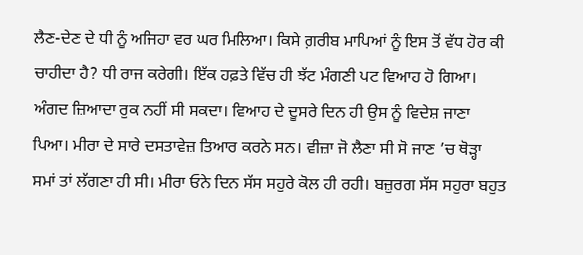ਲੈਣ-ਦੇਣ ਦੇ ਧੀ ਨੂੰ ਅਜਿਹਾ ਵਰ ਘਰ ਮਿਲਿਆ। ਕਿਸੇ ਗ਼ਰੀਬ ਮਾਪਿਆਂ ਨੂੰ ਇਸ ਤੋਂ ਵੱਧ ਹੋਰ ਕੀ ਚਾਹੀਦਾ ਹੈ? ਧੀ ਰਾਜ ਕਰੇਗੀ। ਇੱਕ ਹਫ਼ਤੇ ਵਿੱਚ ਹੀ ਝੱਟ ਮੰਗਣੀ ਪਟ ਵਿਆਹ ਹੋ ਗਿਆ।
ਅੰਗਦ ਜ਼ਿਆਦਾ ਰੁਕ ਨਹੀਂ ਸੀ ਸਕਦਾ। ਵਿਆਹ ਦੇ ਦੂਸਰੇ ਦਿਨ ਹੀ ਉਸ ਨੂੰ ਵਿਦੇਸ਼ ਜਾਣਾ ਪਿਆ। ਮੀਰਾ ਦੇ ਸਾਰੇ ਦਸਤਾਵੇਜ਼ ਤਿਆਰ ਕਰਨੇ ਸਨ। ਵੀਜ਼ਾ ਜੋ ਲੈਣਾ ਸੀ ਸੋ ਜਾਣ ’ਚ ਥੋੜ੍ਹਾ ਸਮਾਂ ਤਾਂ ਲੱਗਣਾ ਹੀ ਸੀ। ਮੀਰਾ ਓਨੇ ਦਿਨ ਸੱਸ ਸਹੁਰੇ ਕੋਲ ਹੀ ਰਹੀ। ਬਜ਼ੁਰਗ ਸੱਸ ਸਹੁਰਾ ਬਹੁਤ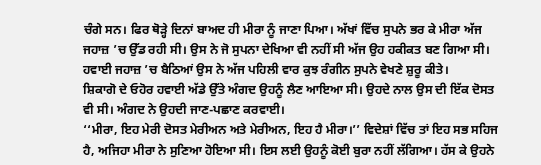ਚੰਗੇ ਸਨ। ਫਿਰ ਥੋੜ੍ਹੇ ਦਿਨਾਂ ਬਾਅਦ ਹੀ ਮੀਰਾ ਨੂੰ ਜਾਣਾ ਪਿਆ। ਅੱਖਾਂ ਵਿੱਚ ਸੁਪਨੇ ਭਰ ਕੇ ਮੀਰਾ ਅੱਜ ਜਹਾਜ਼ ’ਚ ਉੱਡ ਰਹੀ ਸੀ। ਉਸ ਨੇ ਜੋ ਸੁਪਨਾ ਦੇਖਿਆ ਵੀ ਨਹੀਂ ਸੀ ਅੱਜ ਉਹ ਹਕੀਕਤ ਬਣ ਗਿਆ ਸੀ। ਹਵਾਈ ਜਹਾਜ਼ ’ਚ ਬੈਠਿਆਂ ਉਸ ਨੇ ਅੱਜ ਪਹਿਲੀ ਵਾਰ ਕੁਝ ਰੰਗੀਨ ਸੁਪਨੇ ਵੇਖਣੇ ਸ਼ੁਰੂ ਕੀਤੇ।
ਸ਼ਿਕਾਗੋ ਦੇ ਓਹੋਰ ਹਵਾਈ ਅੱਡੇ ਉੱਤੇ ਅੰਗਦ ਉਹਨੂੰ ਲੈਣ ਆਇਆ ਸੀ। ਉਹਦੇ ਨਾਲ ਉਸ ਦੀ ਇੱਕ ਦੋਸਤ ਵੀ ਸੀ। ਅੰਗਦ ਨੇ ਉਹਦੀ ਜਾਣ-ਪਛਾਣ ਕਰਵਾਈ।
‘‘ਮੀਰਾ, ਇਹ ਮੇਰੀ ਦੋਸਤ ਮੇਰੀਅਨ ਅਤੇ ਮੇਰੀਅਨ, ਇਹ ਹੈ ਮੀਰਾ।’’ ਵਿਦੇਸ਼ਾਂ ਵਿੱਚ ਤਾਂ ਇਹ ਸਭ ਸਹਿਜ ਹੈ, ਅਜਿਹਾ ਮੀਰਾ ਨੇ ਸੁਣਿਆ ਹੋਇਆ ਸੀ। ਇਸ ਲਈ ਉਹਨੂੰ ਕੋਈ ਬੁਰਾ ਨਹੀਂ ਲੱਗਿਆ। ਹੱਸ ਕੇ ਉਹਨੇ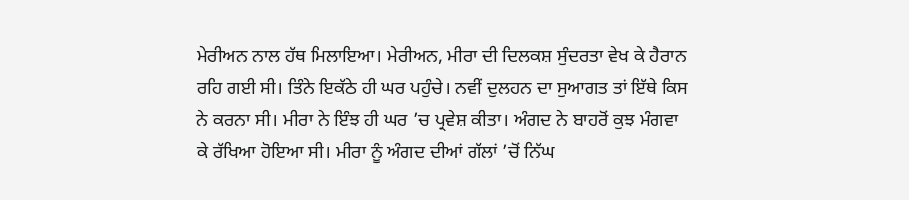ਮੇਰੀਅਨ ਨਾਲ ਹੱਥ ਮਿਲਾਇਆ। ਮੇਰੀਅਨ, ਮੀਰਾ ਦੀ ਦਿਲਕਸ਼ ਸੁੰਦਰਤਾ ਵੇਖ ਕੇ ਹੈਰਾਨ ਰਹਿ ਗਈ ਸੀ। ਤਿੰਨੇ ਇਕੱਠੇ ਹੀ ਘਰ ਪਹੁੰਚੇ। ਨਵੀਂ ਦੁਲਹਨ ਦਾ ਸੁਆਗਤ ਤਾਂ ਇੱਥੇ ਕਿਸ ਨੇ ਕਰਨਾ ਸੀ। ਮੀਰਾ ਨੇ ਇੰਝ ਹੀ ਘਰ ’ਚ ਪ੍ਰਵੇਸ਼ ਕੀਤਾ। ਅੰਗਦ ਨੇ ਬਾਹਰੋਂ ਕੁਝ ਮੰਗਵਾ ਕੇ ਰੱਖਿਆ ਹੋਇਆ ਸੀ। ਮੀਰਾ ਨੂੰ ਅੰਗਦ ਦੀਆਂ ਗੱਲਾਂ ’ਚੋਂ ਨਿੱਘ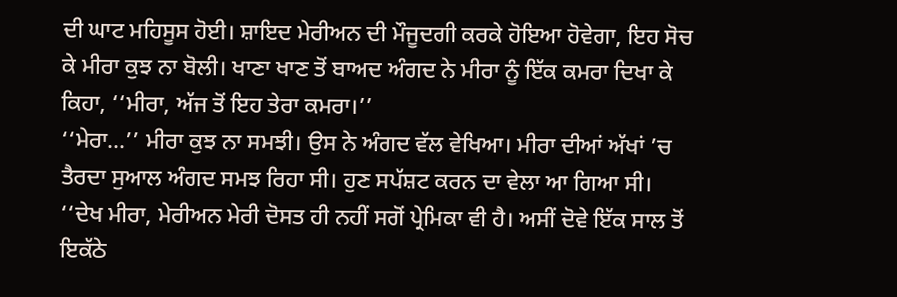ਦੀ ਘਾਟ ਮਹਿਸੂਸ ਹੋਈ। ਸ਼ਾਇਦ ਮੇਰੀਅਨ ਦੀ ਮੌਜੂਦਗੀ ਕਰਕੇ ਹੋਇਆ ਹੋਵੇਗਾ, ਇਹ ਸੋਚ ਕੇ ਮੀਰਾ ਕੁਝ ਨਾ ਬੋਲੀ। ਖਾਣਾ ਖਾਣ ਤੋਂ ਬਾਅਦ ਅੰਗਦ ਨੇ ਮੀਰਾ ਨੂੰ ਇੱਕ ਕਮਰਾ ਦਿਖਾ ਕੇ ਕਿਹਾ, ‘‘ਮੀਰਾ, ਅੱਜ ਤੋਂ ਇਹ ਤੇਰਾ ਕਮਰਾ।’’
‘‘ਮੇਰਾ...’’ ਮੀਰਾ ਕੁਝ ਨਾ ਸਮਝੀ। ਉਸ ਨੇ ਅੰਗਦ ਵੱਲ ਵੇਖਿਆ। ਮੀਰਾ ਦੀਆਂ ਅੱਖਾਂ ’ਚ ਤੈਰਦਾ ਸੁਆਲ ਅੰਗਦ ਸਮਝ ਰਿਹਾ ਸੀ। ਹੁਣ ਸਪੱਸ਼ਟ ਕਰਨ ਦਾ ਵੇਲਾ ਆ ਗਿਆ ਸੀ।
‘‘ਦੇਖ ਮੀਰਾ, ਮੇਰੀਅਨ ਮੇਰੀ ਦੋਸਤ ਹੀ ਨਹੀਂ ਸਗੋਂ ਪ੍ਰੇਮਿਕਾ ਵੀ ਹੈ। ਅਸੀਂ ਦੋਵੇ ਇੱਕ ਸਾਲ ਤੋਂ ਇਕੱਠੇ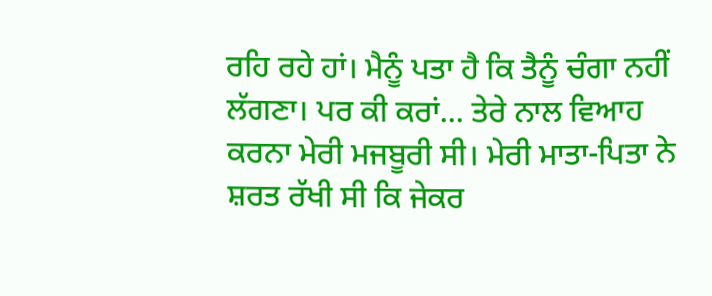ਰਹਿ ਰਹੇ ਹਾਂ। ਮੈਨੂੰ ਪਤਾ ਹੈ ਕਿ ਤੈਨੂੰ ਚੰਗਾ ਨਹੀਂ ਲੱਗਣਾ। ਪਰ ਕੀ ਕਰਾਂ... ਤੇਰੇ ਨਾਲ ਵਿਆਹ ਕਰਨਾ ਮੇਰੀ ਮਜਬੂਰੀ ਸੀ। ਮੇਰੀ ਮਾਤਾ-ਪਿਤਾ ਨੇ ਸ਼ਰਤ ਰੱਖੀ ਸੀ ਕਿ ਜੇਕਰ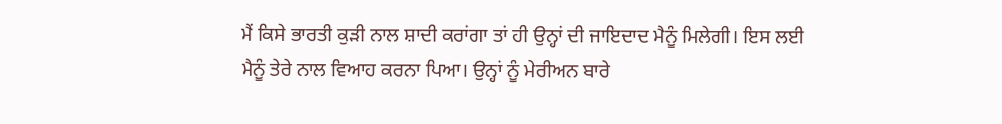ਮੈਂ ਕਿਸੇ ਭਾਰਤੀ ਕੁੜੀ ਨਾਲ ਸ਼ਾਦੀ ਕਰਾਂਗਾ ਤਾਂ ਹੀ ਉਨ੍ਹਾਂ ਦੀ ਜਾਇਦਾਦ ਮੈਨੂੰ ਮਿਲੇਗੀ। ਇਸ ਲਈ ਮੈਨੂੰ ਤੇਰੇ ਨਾਲ ਵਿਆਹ ਕਰਨਾ ਪਿਆ। ਉਨ੍ਹਾਂ ਨੂੰ ਮੇਰੀਅਨ ਬਾਰੇ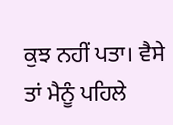ਕੁਝ ਨਹੀਂ ਪਤਾ। ਵੈਸੇ ਤਾਂ ਮੈਨੂੰ ਪਹਿਲੇ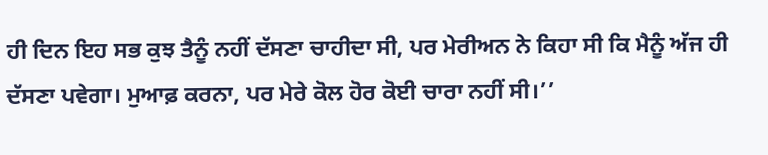ਹੀ ਦਿਨ ਇਹ ਸਭ ਕੁਝ ਤੈਨੂੰ ਨਹੀਂ ਦੱਸਣਾ ਚਾਹੀਦਾ ਸੀ, ਪਰ ਮੇਰੀਅਨ ਨੇ ਕਿਹਾ ਸੀ ਕਿ ਮੈਨੂੰ ਅੱਜ ਹੀ ਦੱਸਣਾ ਪਵੇਗਾ। ਮੁਆਫ਼ ਕਰਨਾ, ਪਰ ਮੇਰੇ ਕੋਲ ਹੋਰ ਕੋਈ ਚਾਰਾ ਨਹੀਂ ਸੀ।’’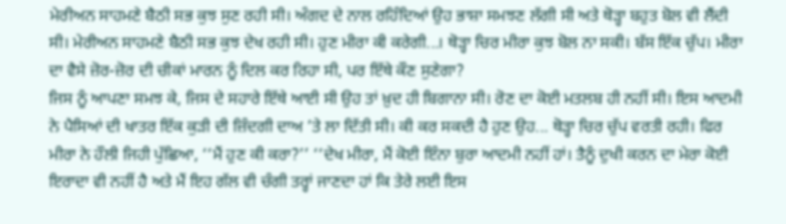ਮੇਰੀਅਨ ਸਾਹਮਣੇ ਬੈਠੀ ਸਭ ਕੁਝ ਸੁਣ ਰਹੀ ਸੀ। ਅੰਗਦ ਦੇ ਨਾਲ ਰਹਿੰਦਿਆਂ ਉਹ ਭਾਸ਼ਾ ਸਮਝਣ ਲੱਗੀ ਸੀ ਅਤੇ ਥੋੜ੍ਹਾ ਬਹੁਤ ਬੋਲ ਵੀ ਲੈਂਦੀ ਸੀ। ਮੇਰੀਅਨ ਸਾਹਮਣੇ ਬੈਠੀ ਸਭ ਕੁਝ ਦੇਖ ਰਹੀ ਸੀ। ਹੁਣ ਮੀਰਾ ਕੀ ਕਰੇਗੀ...। ਥੋੜ੍ਹਾ ਚਿਰ ਮੀਰਾ ਕੁਝ ਬੋਲ ਨਾ ਸਕੀ। ਬੱਸ ਇੱਕ ਚੁੱਪ। ਮੀਰਾ ਦਾ ਵੈਸੇ ਜ਼ੋਰ-ਜ਼ੋਰ ਦੀ ਚੀਕਾਂ ਮਾਰਨ ਨੂੰ ਦਿਲ ਕਰ ਰਿਹਾ ਸੀ, ਪਰ ਇੱਥੇ ਕੌਣ ਸੁਣੇਗਾ?
ਜਿਸ ਨੂੰ ਆਪਣਾ ਸਮਝ ਕੇ, ਜਿਸ ਦੇ ਸਹਾਰੇ ਇੱਥੇ ਆਈ ਸੀ ਉਹ ਤਾਂ ਖ਼ੁਦ ਹੀ ਬਿਗਾਨਾ ਸੀ। ਰੋਣ ਦਾ ਕੋਈ ਮਤਲਬ ਹੀ ਨਹੀਂ ਸੀ। ਇਸ ਆਦਮੀ ਨੇ ਪੈਸਿਆਂ ਦੀ ਖਾਤਰ ਇੱਕ ਕੁੜੀ ਦੀ ਜ਼ਿੰਦਗੀ ਦਾਅ ’ਤੇ ਲਾ ਦਿੱਤੀ ਸੀ। ਕੀ ਕਰ ਸਕਦੀ ਹੈ ਹੁਣ ਉਹ... ਥੋੜ੍ਹਾ ਚਿਰ ਚੁੱਪ ਵਰਤੀ ਰਹੀ। ਫਿਰ ਮੀਰਾ ਨੇ ਹੌਲੀ ਜਿਹੀ ਪੁੱਛਿਆ, ‘‘ਮੈਂ ਹੁਣ ਕੀ ਕਰਾ?’’ ‘‘ਦੇਖ ਮੀਰਾ, ਮੈਂ ਕੋਈ ਇੰਨਾ ਬੁਰਾ ਆਦਮੀ ਨਹੀਂ ਹਾਂ। ਤੈਨੂੰ ਦੁਖੀ ਕਰਨ ਦਾ ਮੇਰਾ ਕੋਈ ਇਰਾਦਾ ਵੀ ਨਹੀਂ ਹੈ ਅਤੇ ਮੈਂ ਇਹ ਗੱਲ ਵੀ ਚੰਗੀ ਤਰ੍ਹਾਂ ਜਾਣਦਾ ਹਾਂ ਕਿ ਤੇਰੇ ਲਈ ਇਸ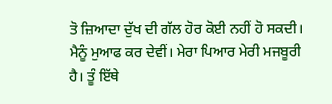ਤੋ ਜ਼ਿਆਦਾ ਦੁੱਖ ਦੀ ਗੱਲ ਹੋਰ ਕੋਈ ਨਹੀਂ ਹੋ ਸਕਦੀ। ਮੈਨੂੰ ਮੁਆਫ ਕਰ ਦੇਵੀਂ। ਮੇਰਾ ਪਿਆਰ ਮੇਰੀ ਮਜਬੂਰੀ ਹੈ। ਤੂੰ ਇੱਥੇ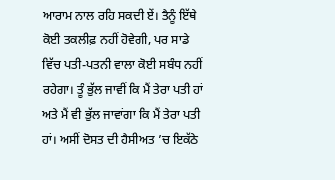ਆਰਾਮ ਨਾਲ ਰਹਿ ਸਕਦੀ ਏਂ। ਤੈਨੂੰ ਇੱਥੇ ਕੋਈ ਤਕਲੀਫ਼ ਨਹੀਂ ਹੋਵੇਗੀ, ਪਰ ਸਾਡੇ ਵਿੱਚ ਪਤੀ-ਪਤਨੀ ਵਾਲਾ ਕੋਈ ਸਬੰਧ ਨਹੀਂ ਰਹੇਗਾ। ਤੂੰ ਭੁੱਲ ਜਾਵੀਂ ਕਿ ਮੈਂ ਤੇਰਾ ਪਤੀ ਹਾਂ ਅਤੇ ਮੈਂ ਵੀ ਭੁੱਲ ਜਾਵਾਂਗਾ ਕਿ ਮੈਂ ਤੇਰਾ ਪਤੀ ਹਾਂ। ਅਸੀਂ ਦੋਸਤ ਦੀ ਹੈਸੀਅਤ ’ਚ ਇਕੱਠੇ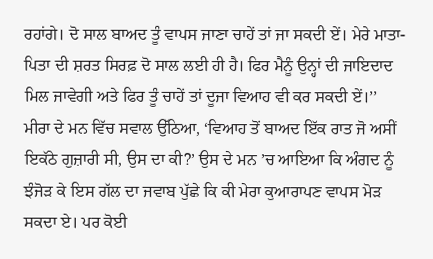ਰਹਾਂਗੇ। ਦੋ ਸਾਲ ਬਾਅਦ ਤੂੰ ਵਾਪਸ ਜਾਣਾ ਚਾਹੇਂ ਤਾਂ ਜਾ ਸਕਦੀ ਏਂ। ਮੇਰੇ ਮਾਤਾ-ਪਿਤਾ ਦੀ ਸ਼ਰਤ ਸਿਰਫ਼ ਦੋ ਸਾਲ ਲਈ ਹੀ ਹੈ। ਫਿਰ ਮੈਨੂੰ ਉਨ੍ਹਾਂ ਦੀ ਜਾਇਦਾਦ ਮਿਲ ਜਾਵੇਗੀ ਅਤੇ ਫਿਰ ਤੂੰ ਚਾਹੇਂ ਤਾਂ ਦੂਜਾ ਵਿਆਹ ਵੀ ਕਰ ਸਕਦੀ ਏਂ।’’
ਮੀਰਾ ਦੇ ਮਨ ਵਿੱਚ ਸਵਾਲ ਉੱਠਿਆ, ‘ਵਿਆਹ ਤੋਂ ਬਾਅਦ ਇੱਕ ਰਾਤ ਜੋ ਅਸੀਂ ਇਕੱਠੇ ਗੁਜ਼ਾਰੀ ਸੀ, ਉਸ ਦਾ ਕੀ?’ ਉਸ ਦੇ ਮਨ ’ਚ ਆਇਆ ਕਿ ਅੰਗਦ ਨੂੰ ਝੰਜੋੜ ਕੇ ਇਸ ਗੱਲ ਦਾ ਜਵਾਬ ਪੁੱਛੇ ਕਿ ਕੀ ਮੇਰਾ ਕੁਆਰਾਪਣ ਵਾਪਸ ਮੋੜ ਸਕਦਾ ਏ। ਪਰ ਕੋਈ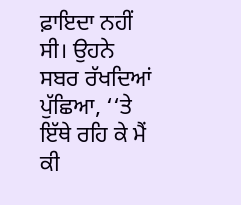ਫ਼ਾਇਦਾ ਨਹੀਂ ਸੀ। ਉਹਨੇ ਸਬਰ ਰੱਖਦਿਆਂ ਪੁੱਛਿਆ, ‘‘ਤੇ ਇੱਥੇ ਰਹਿ ਕੇ ਮੈਂ ਕੀ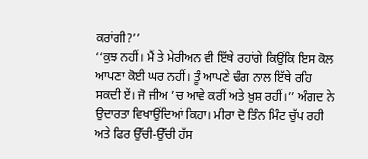ਕਰਾਂਗੀ?’’
‘‘ਕੁਝ ਨਹੀਂ। ਮੈਂ ਤੇ ਮੇਰੀਅਨ ਵੀ ਇੱਥੇ ਰਹਾਂਗੇ ਕਿਉਂਕਿ ਇਸ ਕੋਲ ਆਪਣਾ ਕੋਈ ਘਰ ਨਹੀਂ। ਤੂੰ ਆਪਣੇ ਢੰਗ ਨਾਲ ਇੱਥੇ ਰਹਿ ਸਕਦੀ ਏਂ। ਜੋ ਜੀਅ ’ਚ ਆਵੇ ਕਰੀਂ ਅਤੇ ਖ਼ੁਸ਼ ਰਹੀਂ।’’ ਅੰਗਦ ਨੇ ਉਦਾਰਤਾ ਵਿਖਾਉਂਦਿਆਂ ਕਿਹਾ। ਮੀਰਾ ਦੋ ਤਿੰਨ ਮਿੰਟ ਚੁੱਪ ਰਹੀ ਅਤੇ ਫਿਰ ਉੱਚੀ-ਉੱਚੀ ਹੱਸ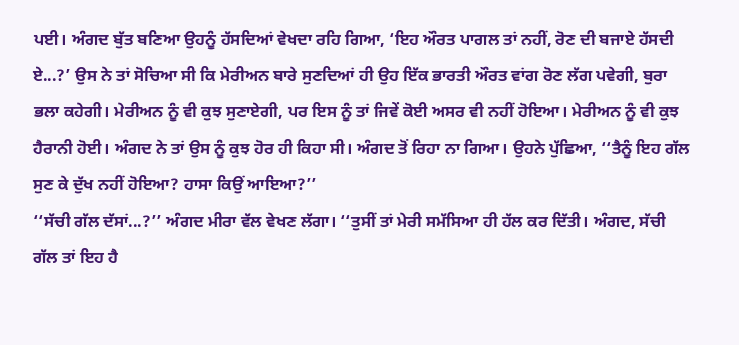ਪਈ। ਅੰਗਦ ਬੁੱਤ ਬਣਿਆ ਉਹਨੂੰ ਹੱਸਦਿਆਂ ਵੇਖਦਾ ਰਹਿ ਗਿਆ, ‘ਇਹ ਔਰਤ ਪਾਗਲ ਤਾਂ ਨਹੀਂ, ਰੋਣ ਦੀ ਬਜਾਏ ਹੱਸਦੀ ਏ...?’ ਉਸ ਨੇ ਤਾਂ ਸੋਚਿਆ ਸੀ ਕਿ ਮੇਰੀਅਨ ਬਾਰੇ ਸੁਣਦਿਆਂ ਹੀ ਉਹ ਇੱਕ ਭਾਰਤੀ ਔਰਤ ਵਾਂਗ ਰੋਣ ਲੱਗ ਪਵੇਗੀ, ਬੁਰਾ ਭਲਾ ਕਹੇਗੀ। ਮੇਰੀਅਨ ਨੂੰ ਵੀ ਕੁਝ ਸੁਣਾਏਗੀ, ਪਰ ਇਸ ਨੂੰ ਤਾਂ ਜਿਵੇਂ ਕੋਈ ਅਸਰ ਵੀ ਨਹੀਂ ਹੋਇਆ। ਮੇਰੀਅਨ ਨੂੰ ਵੀ ਕੁਝ ਹੈਰਾਨੀ ਹੋਈ। ਅੰਗਦ ਨੇ ਤਾਂ ਉਸ ਨੂੰ ਕੁਝ ਹੋਰ ਹੀ ਕਿਹਾ ਸੀ। ਅੰਗਦ ਤੋਂ ਰਿਹਾ ਨਾ ਗਿਆ। ਉਹਨੇ ਪੁੱਛਿਆ, ‘‘ਤੈਨੂੰ ਇਹ ਗੱਲ ਸੁਣ ਕੇ ਦੁੱਖ ਨਹੀਂ ਹੋਇਆ? ਹਾਸਾ ਕਿਉਂ ਆਇਆ?’’
‘‘ਸੱਚੀ ਗੱਲ ਦੱਸਾਂ...?’’ ਅੰਗਦ ਮੀਰਾ ਵੱਲ ਵੇਖਣ ਲੱਗਾ। ‘‘ਤੁਸੀਂ ਤਾਂ ਮੇਰੀ ਸਮੱਸਿਆ ਹੀ ਹੱਲ ਕਰ ਦਿੱਤੀ। ਅੰਗਦ, ਸੱਚੀ ਗੱਲ ਤਾਂ ਇਹ ਹੈ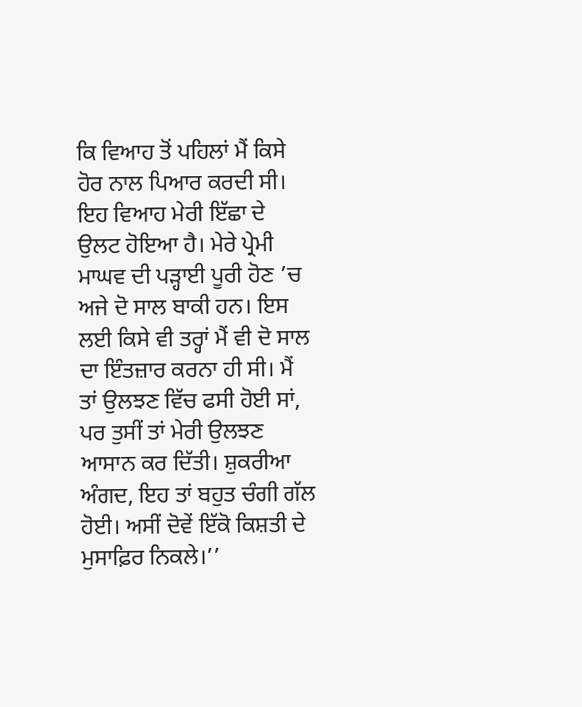ਕਿ ਵਿਆਹ ਤੋਂ ਪਹਿਲਾਂ ਮੈਂ ਕਿਸੇ ਹੋਰ ਨਾਲ ਪਿਆਰ ਕਰਦੀ ਸੀ। ਇਹ ਵਿਆਹ ਮੇਰੀ ਇੱਛਾ ਦੇ ਉਲਟ ਹੋਇਆ ਹੈ। ਮੇਰੇ ਪ੍ਰੇਮੀ ਮਾਘਵ ਦੀ ਪੜ੍ਹਾਈ ਪੂਰੀ ਹੋਣ ’ਚ ਅਜੇ ਦੋ ਸਾਲ ਬਾਕੀ ਹਨ। ਇਸ ਲਈ ਕਿਸੇ ਵੀ ਤਰ੍ਹਾਂ ਮੈਂ ਵੀ ਦੋ ਸਾਲ ਦਾ ਇੰਤਜ਼ਾਰ ਕਰਨਾ ਹੀ ਸੀ। ਮੈਂ ਤਾਂ ਉਲਝਣ ਵਿੱਚ ਫਸੀ ਹੋਈ ਸਾਂ, ਪਰ ਤੁਸੀਂ ਤਾਂ ਮੇਰੀ ਉਲਝਣ ਆਸਾਨ ਕਰ ਦਿੱਤੀ। ਸ਼ੁਕਰੀਆ ਅੰਗਦ, ਇਹ ਤਾਂ ਬਹੁਤ ਚੰਗੀ ਗੱਲ ਹੋਈ। ਅਸੀਂ ਦੋਵੇਂ ਇੱਕੋ ਕਿਸ਼ਤੀ ਦੇ ਮੁਸਾਫ਼ਿਰ ਨਿਕਲੇ।’’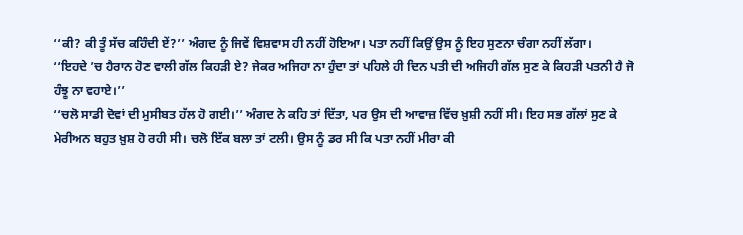‘‘ਕੀ? ਕੀ ਤੂੰ ਸੱਚ ਕਹਿੰਦੀ ਏਂ?’’ ਅੰਗਦ ਨੂੰ ਜਿਵੇਂ ਵਿਸ਼ਵਾਸ ਹੀ ਨਹੀਂ ਹੋਇਆ। ਪਤਾ ਨਹੀਂ ਕਿਉਂ ਉਸ ਨੂੰ ਇਹ ਸੁਣਨਾ ਚੰਗਾ ਨਹੀਂ ਲੱਗਾ।
‘‘ਇਹਦੇ ’ਚ ਹੈਰਾਨ ਹੋਣ ਵਾਲੀ ਗੱਲ ਕਿਹੜੀ ਏ? ਜੇਕਰ ਅਜਿਹਾ ਨਾ ਹੁੰਦਾ ਤਾਂ ਪਹਿਲੇ ਹੀ ਦਿਨ ਪਤੀ ਦੀ ਅਜਿਹੀ ਗੱਲ ਸੁਣ ਕੇ ਕਿਹੜੀ ਪਤਨੀ ਹੈ ਜੋ ਹੰਝੂ ਨਾ ਵਹਾਏ।’’
‘‘ਚਲੋ ਸਾਡੀ ਦੋਵਾਂ ਦੀ ਮੁਸੀਬਤ ਹੱਲ ਹੋ ਗਈ।’’ ਅੰਗਦ ਨੇ ਕਹਿ ਤਾਂ ਦਿੱਤਾ, ਪਰ ਉਸ ਦੀ ਆਵਾਜ਼ ਵਿੱਚ ਖ਼ੁਸ਼ੀ ਨਹੀਂ ਸੀ। ਇਹ ਸਭ ਗੱਲਾਂ ਸੁਣ ਕੇ ਮੇਰੀਅਨ ਬਹੁਤ ਖ਼ੁਸ਼ ਹੋ ਰਹੀ ਸੀ। ਚਲੋ ਇੱਕ ਬਲਾ ਤਾਂ ਟਲੀ। ਉਸ ਨੂੰ ਡਰ ਸੀ ਕਿ ਪਤਾ ਨਹੀਂ ਮੀਰਾ ਕੀ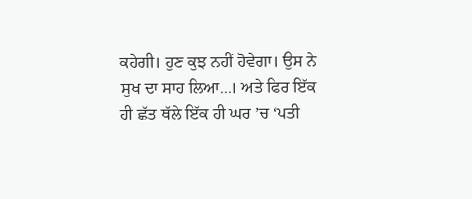ਕਹੇਗੀ। ਹੁਣ ਕੁਝ ਨਹੀਂ ਹੋਵੇਗਾ। ਉਸ ਨੇ ਸੁਖ ਦਾ ਸਾਹ ਲਿਆ...। ਅਤੇ ਫਿਰ ਇੱਕ ਹੀ ਛੱਤ ਥੱਲੇ ਇੱਕ ਹੀ ਘਰ ’ਚ ‘ਪਤੀ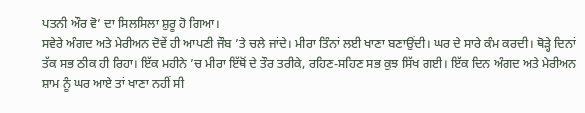ਪਤਨੀ ਔਰ ਵੋ’ ਦਾ ਸਿਲਸਿਲਾ ਸ਼ੁਰੂ ਹੋ ਗਿਆ।
ਸਵੇਰੇ ਅੰਗਦ ਅਤੇ ਮੇਰੀਅਨ ਦੋਵੇਂ ਹੀ ਆਪਣੀ ਜੌਬ ’ਤੇ ਚਲੇ ਜਾਂਦੇ। ਮੀਰਾ ਤਿੰਨਾਂ ਲਈ ਖਾਣਾ ਬਣਾਉਂਦੀ। ਘਰ ਦੇ ਸਾਰੇ ਕੰਮ ਕਰਦੀ। ਥੋੜ੍ਹੇ ਦਿਨਾਂ ਤੱਕ ਸਭ ਠੀਕ ਹੀ ਰਿਹਾ। ਇੱਕ ਮਹੀਨੇ ’ਚ ਮੀਰਾ ਇੱਥੋਂ ਦੇ ਤੌਰ ਤਰੀਕੇ, ਰਹਿਣ-ਸਹਿਣ ਸਭ ਕੁਝ ਸਿੱਖ ਗਈ। ਇੱਕ ਦਿਨ ਅੰਗਦ ਅਤੇ ਮੇਰੀਅਨ ਸ਼ਾਮ ਨੂੰ ਘਰ ਆਏ ਤਾਂ ਖਾਣਾ ਨਹੀਂ ਸੀ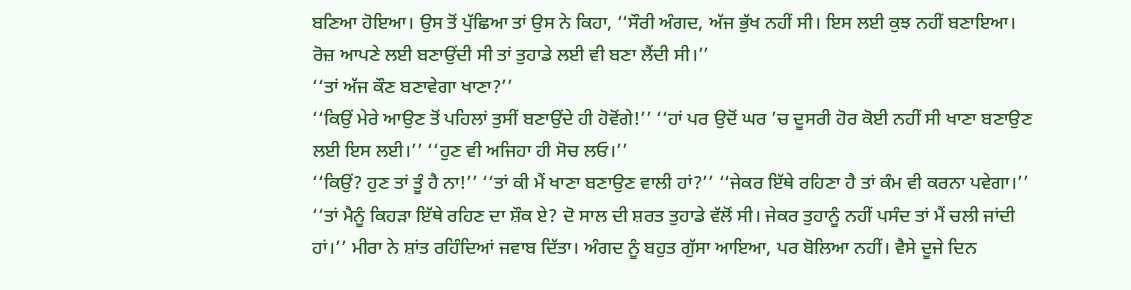ਬਣਿਆ ਹੋਇਆ। ਉਸ ਤੋਂ ਪੁੱਛਿਆ ਤਾਂ ਉਸ ਨੇ ਕਿਹਾ, ‘‘ਸੌਰੀ ਅੰਗਦ, ਅੱਜ ਭੁੱਖ ਨਹੀਂ ਸੀ। ਇਸ ਲਈ ਕੁਝ ਨਹੀਂ ਬਣਾਇਆ। ਰੋਜ਼ ਆਪਣੇ ਲਈ ਬਣਾਉਂਦੀ ਸੀ ਤਾਂ ਤੁਹਾਡੇ ਲਈ ਵੀ ਬਣਾ ਲੈਂਦੀ ਸੀ।’’
‘‘ਤਾਂ ਅੱਜ ਕੌਣ ਬਣਾਵੇਗਾ ਖਾਣਾ?’’
‘‘ਕਿਉਂ ਮੇਰੇ ਆਉਣ ਤੋਂ ਪਹਿਲਾਂ ਤੁਸੀਂ ਬਣਾਉਂਦੇ ਹੀ ਹੋਵੋਂਗੇ!’’ ‘‘ਹਾਂ ਪਰ ਉਦੋਂ ਘਰ ’ਚ ਦੂਸਰੀ ਹੋਰ ਕੋਈ ਨਹੀਂ ਸੀ ਖਾਣਾ ਬਣਾਉਣ ਲਈ ਇਸ ਲਈ।’’ ‘‘ਹੁਣ ਵੀ ਅਜਿਹਾ ਹੀ ਸੋਚ ਲਓ।’’
‘‘ਕਿਉਂ? ਹੁਣ ਤਾਂ ਤੂੰ ਹੈ ਨਾ!’’ ‘‘ਤਾਂ ਕੀ ਮੈਂ ਖਾਣਾ ਬਣਾਉਣ ਵਾਲੀ ਹਾਂ?’’ ‘‘ਜੇਕਰ ਇੱਥੇ ਰਹਿਣਾ ਹੈ ਤਾਂ ਕੰਮ ਵੀ ਕਰਨਾ ਪਵੇਗਾ।’’
‘‘ਤਾਂ ਮੈਨੂੰ ਕਿਹੜਾ ਇੱਥੇ ਰਹਿਣ ਦਾ ਸ਼ੌਕ ਏ? ਦੋ ਸਾਲ ਦੀ ਸ਼ਰਤ ਤੁਹਾਡੇ ਵੱਲੋਂ ਸੀ। ਜੇਕਰ ਤੁਹਾਨੂੰ ਨਹੀਂ ਪਸੰਦ ਤਾਂ ਮੈਂ ਚਲੀ ਜਾਂਦੀ ਹਾਂ।’’ ਮੀਰਾ ਨੇ ਸ਼ਾਂਤ ਰਹਿੰਦਿਆਂ ਜਵਾਬ ਦਿੱਤਾ। ਅੰਗਦ ਨੂੰ ਬਹੁਤ ਗੁੱਸਾ ਆਇਆ, ਪਰ ਬੋਲਿਆ ਨਹੀਂ। ਵੈਸੇ ਦੂਜੇ ਦਿਨ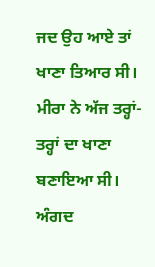ਜਦ ਉਹ ਆਏ ਤਾਂ ਖਾਣਾ ਤਿਆਰ ਸੀ। ਮੀਰਾ ਨੇ ਅੱਜ ਤਰ੍ਹਾਂ-ਤਰ੍ਹਾਂ ਦਾ ਖਾਣਾ ਬਣਾਇਆ ਸੀ। ਅੰਗਦ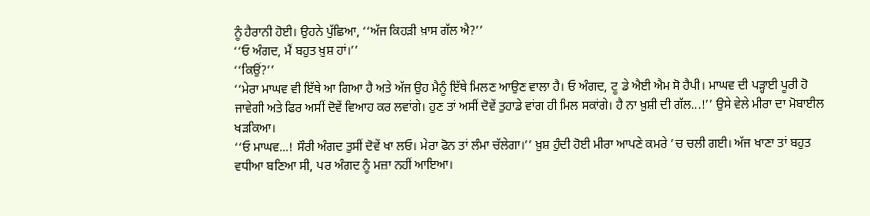ਨੂੰ ਹੈਰਾਨੀ ਹੋਈ। ਉਹਨੇ ਪੁੱਛਿਆ, ‘‘ਅੱਜ ਕਿਹੜੀ ਖ਼ਾਸ ਗੱਲ ਐ?’’
‘‘ਓ ਅੰਗਦ, ਮੈਂ ਬਹੁਤ ਖ਼ੁਸ਼ ਹਾਂ।’’
‘‘ਕਿਉਂ?’’
‘‘ਮੇਰਾ ਮਾਘਵ ਵੀ ਇੱਥੇ ਆ ਗਿਆ ਹੈ ਅਤੇ ਅੱਜ ਉਹ ਮੈਨੂੰ ਇੱਥੇ ਮਿਲਣ ਆਉਣ ਵਾਲਾ ਹੈ। ਓ ਅੰਗਦ, ਟੂ ਡੇ ਐਈ ਐਮ ਸੋ ਹੈਪੀ। ਮਾਘਵ ਦੀ ਪੜ੍ਹਾਈ ਪੂਰੀ ਹੋ ਜਾਵੇਗੀ ਅਤੇ ਫਿਰ ਅਸੀਂ ਦੋਵੇਂ ਵਿਆਹ ਕਰ ਲਵਾਂਗੇ। ਹੁਣ ਤਾਂ ਅਸੀਂ ਦੋਵੇਂ ਤੁਹਾਡੇ ਵਾਂਗ ਹੀ ਮਿਲ ਸਕਾਂਗੇ। ਹੈ ਨਾ ਖ਼ੁਸ਼ੀ ਦੀ ਗੱਲ...!’’ ਉਸੇ ਵੇਲੇ ਮੀਰਾ ਦਾ ਮੋਬਾਈਲ ਖੜਕਿਆ।
‘‘ਓ ਮਾਘਵ...! ਸੌਰੀ ਅੰਗਦ ਤੁਸੀਂ ਦੋਵੇਂ ਖਾ ਲਓ। ਮੇਰਾ ਫੋਨ ਤਾਂ ਲੰਮਾ ਚੱਲੇਗਾ।’’ ਖ਼ੁਸ਼ ਹੁੰਦੀ ਹੋਈ ਮੀਰਾ ਆਪਣੇ ਕਮਰੇ ’ਚ ਚਲੀ ਗਈ। ਅੱਜ ਖਾਣਾ ਤਾਂ ਬਹੁਤ ਵਧੀਆ ਬਣਿਆ ਸੀ, ਪਰ ਅੰਗਦ ਨੂੰ ਮਜ਼ਾ ਨਹੀਂ ਆਇਆ।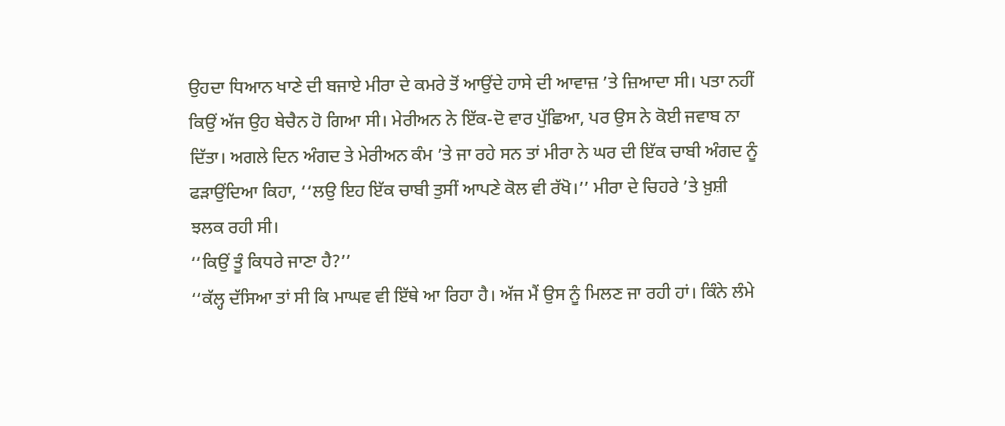ਉਹਦਾ ਧਿਆਨ ਖਾਣੇ ਦੀ ਬਜਾਏ ਮੀਰਾ ਦੇ ਕਮਰੇ ਤੋਂ ਆਉਂਦੇ ਹਾਸੇ ਦੀ ਆਵਾਜ਼ ’ਤੇ ਜ਼ਿਆਦਾ ਸੀ। ਪਤਾ ਨਹੀਂ ਕਿਉਂ ਅੱਜ ਉਹ ਬੇਚੈਨ ਹੋ ਗਿਆ ਸੀ। ਮੇਰੀਅਨ ਨੇ ਇੱਕ-ਦੋ ਵਾਰ ਪੁੱਛਿਆ, ਪਰ ਉਸ ਨੇ ਕੋਈ ਜਵਾਬ ਨਾ ਦਿੱਤਾ। ਅਗਲੇ ਦਿਨ ਅੰਗਦ ਤੇ ਮੇਰੀਅਨ ਕੰਮ ’ਤੇ ਜਾ ਰਹੇ ਸਨ ਤਾਂ ਮੀਰਾ ਨੇ ਘਰ ਦੀ ਇੱਕ ਚਾਬੀ ਅੰਗਦ ਨੂੰ ਫੜਾਉਂਦਿਆ ਕਿਹਾ, ‘‘ਲਉ ਇਹ ਇੱਕ ਚਾਬੀ ਤੁਸੀਂ ਆਪਣੇ ਕੋਲ ਵੀ ਰੱਖੋ।’’ ਮੀਰਾ ਦੇ ਚਿਹਰੇ ’ਤੇ ਖ਼ੁਸ਼ੀ ਝਲਕ ਰਹੀ ਸੀ।
‘‘ਕਿਉਂ ਤੂੰ ਕਿਧਰੇ ਜਾਣਾ ਹੈ?’’
‘‘ਕੱਲ੍ਹ ਦੱਸਿਆ ਤਾਂ ਸੀ ਕਿ ਮਾਘਵ ਵੀ ਇੱਥੇ ਆ ਰਿਹਾ ਹੈ। ਅੱਜ ਮੈਂ ਉਸ ਨੂੰ ਮਿਲਣ ਜਾ ਰਹੀ ਹਾਂ। ਕਿੰਨੇ ਲੰਮੇ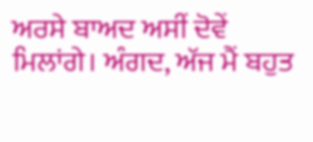ਅਰਸੇ ਬਾਅਦ ਅਸੀਂ ਦੋਵੇਂ ਮਿਲਾਂਗੇ। ਅੰਗਦ, ਅੱਜ ਮੈਂ ਬਹੁਤ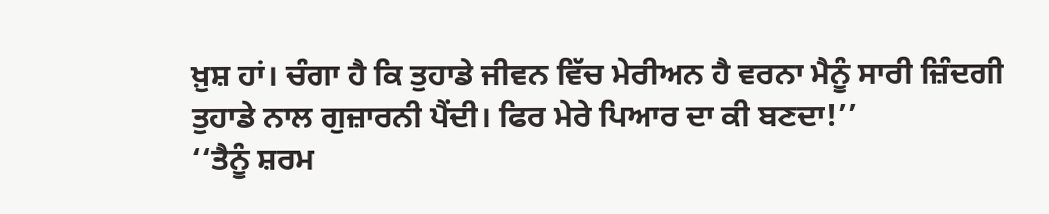ਖ਼ੁਸ਼ ਹਾਂ। ਚੰਗਾ ਹੈ ਕਿ ਤੁਹਾਡੇ ਜੀਵਨ ਵਿੱਚ ਮੇਰੀਅਨ ਹੈ ਵਰਨਾ ਮੈਨੂੰ ਸਾਰੀ ਜ਼ਿੰਦਗੀ ਤੁਹਾਡੇ ਨਾਲ ਗੁਜ਼ਾਰਨੀ ਪੈਂਦੀ। ਫਿਰ ਮੇਰੇ ਪਿਆਰ ਦਾ ਕੀ ਬਣਦਾ!’’
‘‘ਤੈਨੂੰ ਸ਼ਰਮ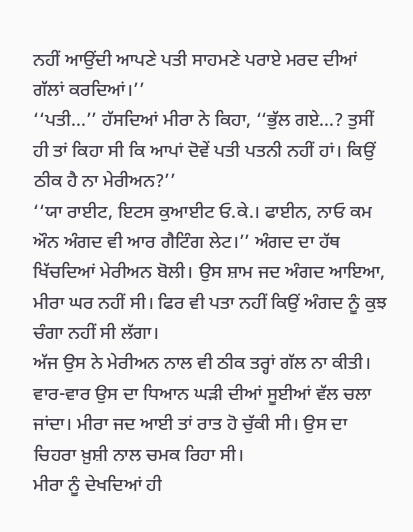ਨਹੀਂ ਆਉਂਦੀ ਆਪਣੇ ਪਤੀ ਸਾਹਮਣੇ ਪਰਾਏ ਮਰਦ ਦੀਆਂ ਗੱਲਾਂ ਕਰਦਿਆਂ।’’
‘‘ਪਤੀ...’’ ਹੱਸਦਿਆਂ ਮੀਰਾ ਨੇ ਕਿਹਾ, ‘‘ਭੁੱਲ ਗਏ...? ਤੁਸੀਂ ਹੀ ਤਾਂ ਕਿਹਾ ਸੀ ਕਿ ਆਪਾਂ ਦੋਵੇਂ ਪਤੀ ਪਤਨੀ ਨਹੀਂ ਹਾਂ। ਕਿਉਂ ਠੀਕ ਹੈ ਨਾ ਮੇਰੀਅਨ?’’
‘‘ਯਾ ਰਾਈਟ, ਇਟਸ ਕੁਆਈਟ ਓ.ਕੇ.। ਫਾਈਨ, ਨਾਓ ਕਮ ਔਨ ਅੰਗਦ ਵੀ ਆਰ ਗੈਟਿੰਗ ਲੇਟ।’’ ਅੰਗਦ ਦਾ ਹੱਥ ਖਿੱਚਦਿਆਂ ਮੇਰੀਅਨ ਬੋਲੀ। ਉਸ ਸ਼ਾਮ ਜਦ ਅੰਗਦ ਆਇਆ, ਮੀਰਾ ਘਰ ਨਹੀਂ ਸੀ। ਫਿਰ ਵੀ ਪਤਾ ਨਹੀਂ ਕਿਉਂ ਅੰਗਦ ਨੂੰ ਕੁਝ ਚੰਗਾ ਨਹੀਂ ਸੀ ਲੱਗਾ।
ਅੱਜ ਉਸ ਨੇ ਮੇਰੀਅਨ ਨਾਲ ਵੀ ਠੀਕ ਤਰ੍ਹਾਂ ਗੱਲ ਨਾ ਕੀਤੀ। ਵਾਰ-ਵਾਰ ਉਸ ਦਾ ਧਿਆਨ ਘੜੀ ਦੀਆਂ ਸੂਈਆਂ ਵੱਲ ਚਲਾ ਜਾਂਦਾ। ਮੀਰਾ ਜਦ ਆਈ ਤਾਂ ਰਾਤ ਹੋ ਚੁੱਕੀ ਸੀ। ਉਸ ਦਾ ਚਿਹਰਾ ਖ਼ੁਸ਼ੀ ਨਾਲ ਚਮਕ ਰਿਹਾ ਸੀ।
ਮੀਰਾ ਨੂੰ ਦੇਖਦਿਆਂ ਹੀ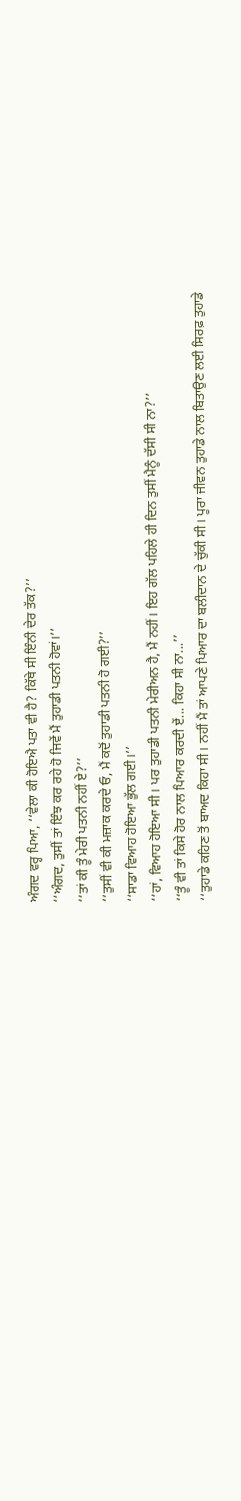ਅੰਗਦ ਵਰ੍ਹ ਪਿਆ, ‘‘ਵੇਲਾ ਕੀ ਹੋਇਐ ਪਤਾ ਵੀ ਹੈ? ਕਿੱਥੇ ਸੀ ਇੰਨੀ ਦੇਰ ਤੱਕ?’’
‘‘ਅੰਗਦ, ਤੁਸੀਂ ਤਾਂ ਇੰਝ ਕਰ ਰਹੇ ਹੋ ਜਿਵੇਂ ਮੈਂ ਤੁਹਾਡੀ ਪਤਨੀ ਹੋਵਾਂ।’’
‘‘ਤਾਂ ਕੀ ਤੂੰ ਮੇਰੀ ਪਤਨੀ ਨਹੀਂ ਏ?’’
‘‘ਤੁਸੀਂ ਵੀ ਕੀ ਮਜ਼ਾਕ ਕਰਦੇ ਓ, ਮੈਂ ਕਦੋਂ ਤੁਹਾਡੀ ਪਤਨੀ ਹੋ ਗਈ?’’
‘‘ਸਾਡਾ ਵਿਆਹ ਹੋਇਆ ਭੁੱਲ ਗਈ।’’
‘‘ਹਾਂ, ਵਿਆਹ ਹੋਇਆ ਸੀ। ਪਰ ਤੁਹਾਡੀ ਪਤਨੀ ਮੇਰੀਅਨ ਹੈ, ਮੈਂ ਨਹੀਂ। ਇਹ ਗੱਲ ਪਹਿਲੇ ਹੀ ਦਿਨ ਤੁਸੀਂ ਮੈਨੂੰ ਦੱਸੀ ਸੀ ਨਾ?’’
‘‘ਤੂੰ ਵੀ ਤਾਂ ਕਿਸੇ ਹੋਰ ਨਾਲ ਪਿਆਰ ਕਰਦੀ ਏਂ... ਕਿਹਾ ਸੀ ਨਾ...’’
‘‘ਤੁਹਾਡੇ ਕਹਿਣ ਤੋਂ ਬਾਅਦ ਕਿਹਾ ਸੀ। ਨਹੀਂ ਮੈਂ ਤਾਂ ਆਪਣੇ ਪਿਆਰ ਦਾ ਬਲੀਦਾਨ ਦੇ ਚੁੱਕੀ ਸੀ। ਪੂਰਾ ਜੀਵਨ ਤੁਹਾਡੇ ਨਾਲ ਬਿਤਾਉਣ ਲਈ ਸਿਰਫ਼ ਤੁਹਾਡੇ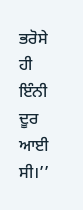ਭਰੋਸੇ ਹੀ ਇੰਨੀ ਦੂਰ ਆਈ ਸੀ।’’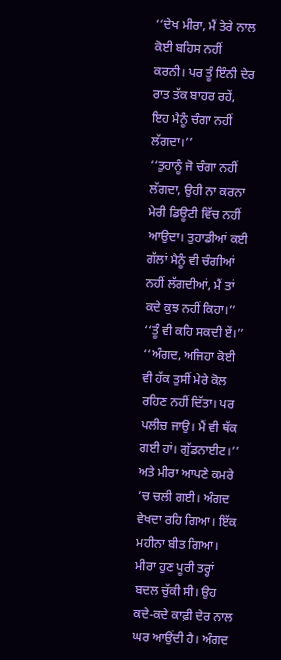‘‘ਦੇਖ ਮੀਰਾ, ਮੈਂ ਤੇਰੇ ਨਾਲ ਕੋਈ ਬਹਿਸ ਨਹੀਂ ਕਰਨੀ। ਪਰ ਤੂੰ ਇੰਨੀ ਦੇਰ ਰਾਤ ਤੱਕ ਬਾਹਰ ਰਹੇਂ, ਇਹ ਮੈਨੂੰ ਚੰਗਾ ਨਹੀਂ ਲੱਗਦਾ।’’
‘‘ਤੁਹਾਨੂੰ ਜੋ ਚੰਗਾ ਨਹੀਂ ਲੱਗਦਾ, ਉਹੀ ਨਾ ਕਰਨਾ ਮੇਰੀ ਡਿਊਟੀ ਵਿੱਚ ਨਹੀਂ ਆਉਦਾ। ਤੁਹਾਡੀਆਂ ਕਈ ਗੱਲਾਂ ਮੈਨੂੰ ਵੀ ਚੰਗੀਆਂ ਨਹੀਂ ਲੱਗਦੀਆਂ, ਮੈਂ ਤਾਂ ਕਦੇ ਕੁਝ ਨਹੀਂ ਕਿਹਾ।’’
‘‘ਤੂੰ ਵੀ ਕਹਿ ਸਕਦੀ ਏਂ।’’
‘‘ਅੰਗਦ, ਅਜਿਹਾ ਕੋਈ ਵੀ ਹੱਕ ਤੁਸੀਂ ਮੇਰੇ ਕੋਲ ਰਹਿਣ ਨਹੀਂ ਦਿੱਤਾ। ਪਰ ਪਲੀਚ਼ ਜਾਉ। ਮੈਂ ਵੀ ਥੱਕ ਗਈ ਹਾਂ। ਗੁੱਡਨਾਈਟ।’’
ਅਤੇ ਮੀਰਾ ਆਪਣੇ ਕਮਰੇ ’ਚ ਚਲੀ ਗਈ। ਅੰਗਦ ਵੇਖਦਾ ਰਹਿ ਗਿਆ। ਇੱਕ ਮਹੀਨਾ ਬੀਤ ਗਿਆ। ਮੀਰਾ ਹੁਣ ਪੂਰੀ ਤਰ੍ਹਾਂ ਬਦਲ ਚੁੱਕੀ ਸੀ। ਉਹ ਕਦੇ-ਕਦੇ ਕਾਫ਼ੀ ਦੇਰ ਨਾਲ ਘਰ ਆਉਂਦੀ ਹੈ। ਅੰਗਦ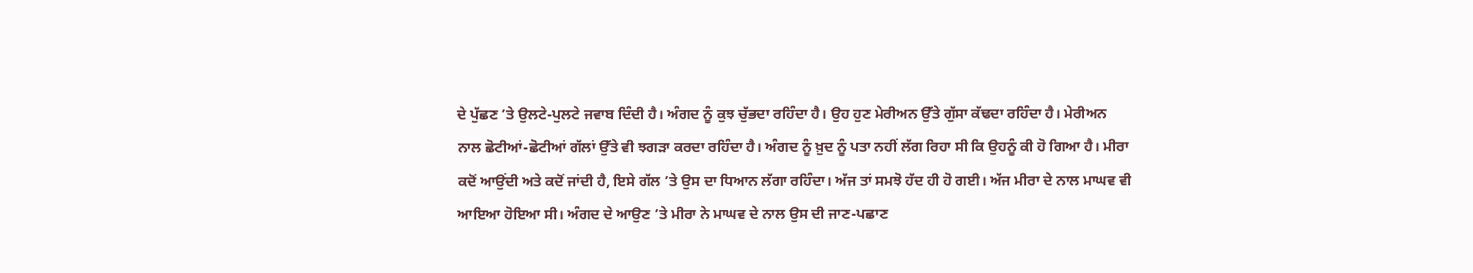ਦੇ ਪੁੱਛਣ ’ਤੇ ਉਲਟੇ-ਪੁਲਟੇ ਜਵਾਬ ਦਿੰਦੀ ਹੈ। ਅੰਗਦ ਨੂੰ ਕੁਝ ਚੁੱਭਦਾ ਰਹਿੰਦਾ ਹੈ। ਉਹ ਹੁਣ ਮੇਰੀਅਨ ਉੱਤੇ ਗੁੱਸਾ ਕੱਢਦਾ ਰਹਿੰਦਾ ਹੈ। ਮੇਰੀਅਨ ਨਾਲ ਛੋਟੀਆਂ-ਛੋਟੀਆਂ ਗੱਲਾਂ ਉੱਤੇ ਵੀ ਝਗੜਾ ਕਰਦਾ ਰਹਿੰਦਾ ਹੈ। ਅੰਗਦ ਨੂੰ ਖ਼ੁਦ ਨੂੰ ਪਤਾ ਨਹੀਂ ਲੱਗ ਰਿਹਾ ਸੀ ਕਿ ਉਹਨੂੰ ਕੀ ਹੋ ਗਿਆ ਹੈ। ਮੀਰਾ ਕਦੋਂ ਆਉਂਦੀ ਅਤੇ ਕਦੋਂ ਜਾਂਦੀ ਹੈ, ਇਸੇ ਗੱਲ ’ਤੇ ਉਸ ਦਾ ਧਿਆਨ ਲੱਗਾ ਰਹਿੰਦਾ। ਅੱਜ ਤਾਂ ਸਮਝੋ ਹੱਦ ਹੀ ਹੋ ਗਈ। ਅੱਜ ਮੀਰਾ ਦੇ ਨਾਲ ਮਾਘਵ ਵੀ ਆਇਆ ਹੋਇਆ ਸੀ। ਅੰਗਦ ਦੇ ਆਉਣ ’ਤੇ ਮੀਰਾ ਨੇ ਮਾਘਵ ਦੇ ਨਾਲ ਉਸ ਦੀ ਜਾਣ-ਪਛਾਣ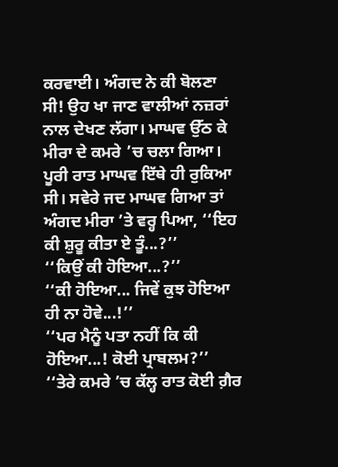ਕਰਵਾਈ। ਅੰਗਦ ਨੇ ਕੀ ਬੋਲਣਾ ਸੀ! ਉਹ ਖਾ ਜਾਣ ਵਾਲੀਆਂ ਨਜ਼ਰਾਂ ਨਾਲ ਦੇਖਣ ਲੱਗਾ। ਮਾਘਵ ਉੱਠ ਕੇ ਮੀਰਾ ਦੇ ਕਮਰੇ ’ਚ ਚਲਾ ਗਿਆ।
ਪੂਰੀ ਰਾਤ ਮਾਘਵ ਇੱਥੇ ਹੀ ਰੁਕਿਆ ਸੀ। ਸਵੇਰੇ ਜਦ ਮਾਘਵ ਗਿਆ ਤਾਂ ਅੰਗਦ ਮੀਰਾ ’ਤੇ ਵਰ੍ਹ ਪਿਆ, ‘‘ਇਹ ਕੀ ਸ਼ੁਰੂ ਕੀਤਾ ਏ ਤੂੰ...?’’
‘‘ਕਿਉਂ ਕੀ ਹੋਇਆ...?’’
‘‘ਕੀ ਹੋਇਆ... ਜਿਵੇਂ ਕੁਝ ਹੋਇਆ ਹੀ ਨਾ ਹੋਵੇ...!’’
‘‘ਪਰ ਮੈਨੂੰ ਪਤਾ ਨਹੀਂ ਕਿ ਕੀ ਹੋਇਆ...! ਕੋਈ ਪ੍ਰਾਬਲਮ?’’
‘‘ਤੇਰੇ ਕਮਰੇ ’ਚ ਕੱਲ੍ਹ ਰਾਤ ਕੋਈ ਗ਼ੈਰ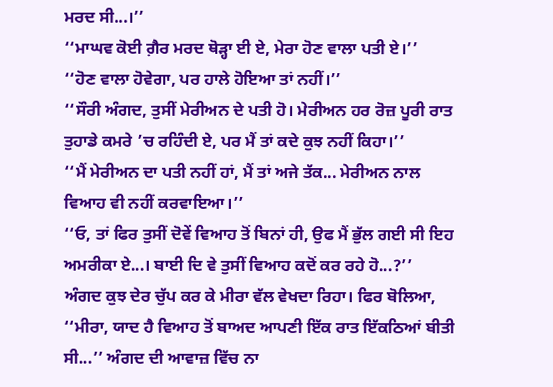ਮਰਦ ਸੀ...।’’
‘‘ਮਾਘਵ ਕੋਈ ਗ਼ੈਰ ਮਰਦ ਥੋੜ੍ਹਾ ਈ ਏ, ਮੇਰਾ ਹੋਣ ਵਾਲਾ ਪਤੀ ਏ।’’
‘‘ਹੋਣ ਵਾਲਾ ਹੋਵੇਗਾ, ਪਰ ਹਾਲੇ ਹੋਇਆ ਤਾਂ ਨਹੀਂ।’’
‘‘ਸੌਰੀ ਅੰਗਦ, ਤੁਸੀਂ ਮੇਰੀਅਨ ਦੇ ਪਤੀ ਹੋ। ਮੇਰੀਅਨ ਹਰ ਰੋਜ਼ ਪੂਰੀ ਰਾਤ ਤੁਹਾਡੇ ਕਮਰੇ ’ਚ ਰਹਿੰਦੀ ਏ, ਪਰ ਮੈਂ ਤਾਂ ਕਦੇ ਕੁਝ ਨਹੀਂ ਕਿਹਾ।’’
‘‘ਮੈਂ ਮੇਰੀਅਨ ਦਾ ਪਤੀ ਨਹੀਂ ਹਾਂ, ਮੈਂ ਤਾਂ ਅਜੇ ਤੱਕ... ਮੇਰੀਅਨ ਨਾਲ ਵਿਆਹ ਵੀ ਨਹੀਂ ਕਰਵਾਇਆ।’’
‘‘ਓ, ਤਾਂ ਫਿਰ ਤੁਸੀਂ ਦੋਵੇਂ ਵਿਆਹ ਤੋਂ ਬਿਨਾਂ ਹੀ, ਉਫ ਮੈਂ ਭੁੱਲ ਗਈ ਸੀ ਇਹ ਅਮਰੀਕਾ ਏ...। ਬਾਈ ਦਿ ਵੇ ਤੁਸੀਂ ਵਿਆਹ ਕਦੋਂ ਕਰ ਰਹੇ ਹੋ...?’’
ਅੰਗਦ ਕੁਝ ਦੇਰ ਚੁੱਪ ਕਰ ਕੇ ਮੀਰਾ ਵੱਲ ਵੇਖਦਾ ਰਿਹਾ। ਫਿਰ ਬੋਲਿਆ, ‘‘ਮੀਰਾ, ਯਾਦ ਹੈ ਵਿਆਹ ਤੋਂ ਬਾਅਦ ਆਪਣੀ ਇੱਕ ਰਾਤ ਇੱਕਠਿਆਂ ਬੀਤੀ ਸੀ...’’ ਅੰਗਦ ਦੀ ਆਵਾਜ਼ ਵਿੱਚ ਨਾ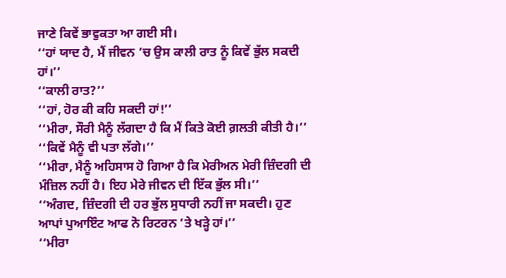ਜਾਣੇ ਕਿਵੇਂ ਭਾਵੁਕਤਾ ਆ ਗਈ ਸੀ।
‘‘ਹਾਂ ਯਾਦ ਹੈ, ਮੈਂ ਜੀਵਨ ’ਚ ਉਸ ਕਾਲੀ ਰਾਤ ਨੂੰ ਕਿਵੇਂ ਭੁੱਲ ਸਕਦੀ ਹਾਂ।’’
‘‘ਕਾਲੀ ਰਾਤ?’’
‘‘ਹਾਂ, ਹੋਰ ਕੀ ਕਹਿ ਸਕਦੀ ਹਾਂ!’’
‘‘ਮੀਰਾ, ਸੌਰੀ ਮੈਨੂੰ ਲੱਗਦਾ ਹੈ ਕਿ ਮੈਂ ਕਿਤੇ ਕੋਈ ਗ਼ਲਤੀ ਕੀਤੀ ਹੈ।’’
‘‘ਕਿਵੇਂ ਮੈਨੂੰ ਵੀ ਪਤਾ ਲੱਗੇ।’’
‘‘ਮੀਰਾ, ਮੈਨੂੰ ਅਹਿਸਾਸ ਹੋ ਗਿਆ ਹੈ ਕਿ ਮੇਰੀਅਨ ਮੇਰੀ ਜ਼ਿੰਦਗੀ ਦੀ ਮੰਜ਼ਿਲ ਨਹੀਂ ਹੈ। ਇਹ ਮੇਰੇ ਜੀਵਨ ਦੀ ਇੱਕ ਭੁੱਲ ਸੀ।’’
‘‘ਅੰਗਦ, ਜ਼ਿੰਦਗੀ ਦੀ ਹਰ ਭੁੱਲ ਸੁਧਾਰੀ ਨਹੀਂ ਜਾ ਸਕਦੀ। ਹੁਣ ਆਪਾਂ ਪੁਆਇੰਟ ਆਫ ਨੋ ਰਿਟਰਨ ’ਤੇ ਖੜ੍ਹੇ ਹਾਂ।’’
‘‘ਮੀਰਾ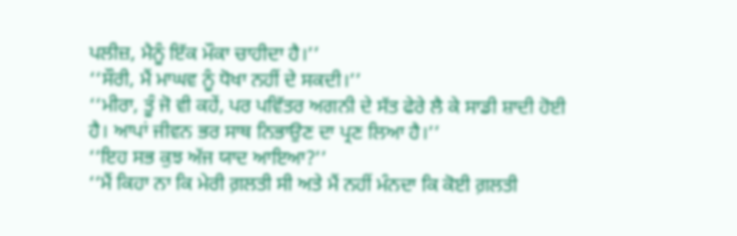ਪਲੀਜ਼, ਮੈਨੂੰ ਇੱਕ ਮੌਕਾ ਚਾਹੀਦਾ ਹੈ।’’
‘‘ਸੌਰੀ, ਮੈਂ ਮਾਘਵ ਨੂੰ ਧੋਖਾ ਨਹੀਂ ਦੇ ਸਕਦੀ।’’
‘‘ਮੀਰਾ, ਤੂੰ ਜੋ ਵੀ ਕਹੇਂ, ਪਰ ਪਵਿੱਤਰ ਅਗਨੀ ਦੇ ਸੱਤ ਫੇਰੇ ਲੈ ਕੇ ਸਾਡੀ ਸ਼ਾਦੀ ਹੋਈ ਹੈ। ਆਪਾਂ ਜੀਵਨ ਭਰ ਸਾਥ ਨਿਭਾਉਣ ਦਾ ਪ੍ਰਣ ਲਿਆ ਹੈ।’’
‘‘ਇਹ ਸਭ ਕੁਝ ਅੱਜ ਯਾਦ ਆਇਆ?’’
‘‘ਮੈਂ ਕਿਹਾ ਨਾ ਕਿ ਮੇਰੀ ਗ਼ਲਤੀ ਸੀ ਅਤੇ ਮੈਂ ਨਹੀਂ ਮੰਨਦਾ ਕਿ ਕੋਈ ਗ਼ਲਤੀ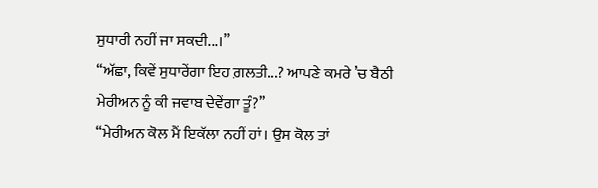ਸੁਧਾਰੀ ਨਹੀਂ ਜਾ ਸਕਦੀ...।’’
‘‘ਅੱਛਾ, ਕਿਵੇਂ ਸੁਧਾਰੇਂਗਾ ਇਹ ਗ਼ਲਤੀ...? ਆਪਣੇ ਕਮਰੇ ’ਚ ਬੈਠੀ ਮੇਰੀਅਨ ਨੂੰ ਕੀ ਜਵਾਬ ਦੇਵੇਂਗਾ ਤੂੰ?’’
‘‘ਮੇਰੀਅਨ ਕੋਲ ਮੈਂ ਇਕੱਲਾ ਨਹੀਂ ਹਾਂ। ਉਸ ਕੋਲ ਤਾਂ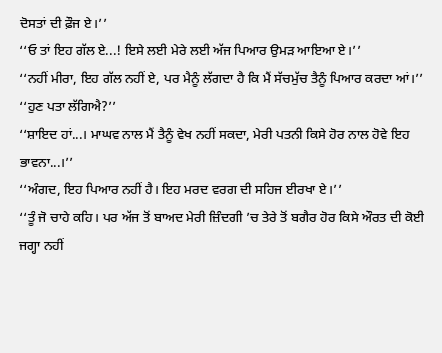ਦੋਸਤਾਂ ਦੀ ਫ਼ੌਜ ਏ।’’
‘‘ਓ ਤਾਂ ਇਹ ਗੱਲ ਏ...! ਇਸੇ ਲਈ ਮੇਰੇ ਲਈ ਅੱਜ ਪਿਆਰ ਉਮੜ ਆਇਆ ਏ।’’
‘‘ਨਹੀਂ ਮੀਰਾ, ਇਹ ਗੱਲ ਨਹੀਂ ਏ, ਪਰ ਮੈਨੂੰ ਲੱਗਦਾ ਹੈ ਕਿ ਮੈਂ ਸੱਚਮੁੱਚ ਤੈਨੂੰ ਪਿਆਰ ਕਰਦਾ ਆਂ।’’
‘‘ਹੁਣ ਪਤਾ ਲੱਗਿਐ?’’
‘‘ਸ਼ਾਇਦ ਹਾਂ...। ਮਾਘਵ ਨਾਲ ਮੈਂ ਤੈਨੂੰ ਵੇਖ ਨਹੀਂ ਸਕਦਾ, ਮੇਰੀ ਪਤਨੀ ਕਿਸੇ ਹੋਰ ਨਾਲ ਹੋਵੇ ਇਹ ਭਾਵਨਾ...।’’
‘‘ਅੰਗਦ, ਇਹ ਪਿਆਰ ਨਹੀਂ ਹੈ। ਇਹ ਮਰਦ ਵਰਗ ਦੀ ਸਹਿਜ ਈਰਖਾ ਏ।’’
‘‘ਤੂੰ ਜੋ ਚਾਹੇ ਕਹਿ। ਪਰ ਅੱਜ ਤੋਂ ਬਾਅਦ ਮੇਰੀ ਜ਼ਿੰਦਗੀ ’ਚ ਤੇਰੇ ਤੋਂ ਬਗੈਰ ਹੋਰ ਕਿਸੇ ਔਰਤ ਦੀ ਕੋਈ ਜਗ੍ਹਾ ਨਹੀਂ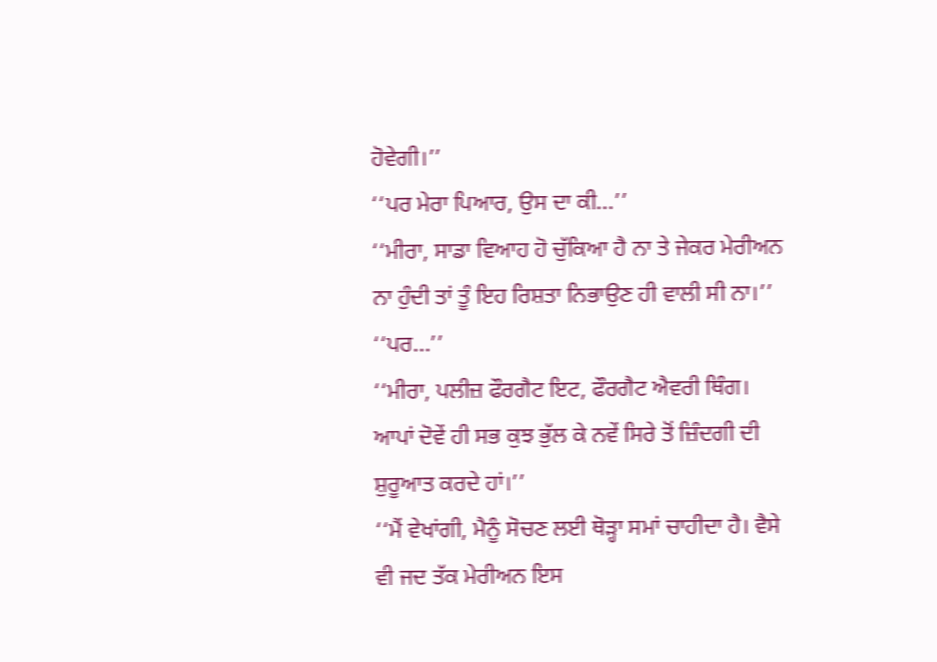ਹੋਵੇਗੀ।’’
‘‘ਪਰ ਮੇਰਾ ਪਿਆਰ, ਉਸ ਦਾ ਕੀ...’’
‘‘ਮੀਰਾ, ਸਾਡਾ ਵਿਆਹ ਹੋ ਚੁੱਕਿਆ ਹੈ ਨਾ ਤੇ ਜੇਕਰ ਮੇਰੀਅਨ ਨਾ ਹੁੰਦੀ ਤਾਂ ਤੂੰ ਇਹ ਰਿਸ਼ਤਾ ਨਿਭਾਉਣ ਹੀ ਵਾਲੀ ਸੀ ਨਾ।’’
‘‘ਪਰ...’’
‘‘ਮੀਰਾ, ਪਲੀਜ਼ ਫੌਰਗੈਟ ਇਟ, ਫੌਰਗੈਟ ਐਵਰੀ ਥਿੰਗ। ਆਪਾਂ ਦੋਵੇਂ ਹੀ ਸਭ ਕੁਝ ਭੁੱਲ ਕੇ ਨਵੇਂ ਸਿਰੇ ਤੋਂ ਜ਼ਿੰਦਗੀ ਦੀ ਸ਼ੁਰੂਆਤ ਕਰਦੇ ਹਾਂ।’’
‘‘ਮੈਂ ਵੇਖਾਂਗੀ, ਮੈਨੂੰ ਸੋਚਣ ਲਈ ਥੋੜ੍ਹਾ ਸਮਾਂ ਚਾਹੀਦਾ ਹੈ। ਵੈਸੇ ਵੀ ਜਦ ਤੱਕ ਮੇਰੀਅਨ ਇਸ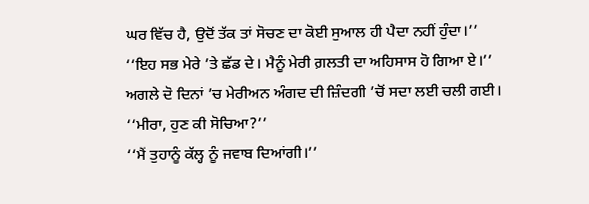ਘਰ ਵਿੱਚ ਹੈ, ਉਦੋਂ ਤੱਕ ਤਾਂ ਸੋਚਣ ਦਾ ਕੋਈ ਸੁਆਲ ਹੀ ਪੈਦਾ ਨਹੀਂ ਹੁੰਦਾ।’’
‘‘ਇਹ ਸਭ ਮੇਰੇ ’ਤੇ ਛੱਡ ਦੇ। ਮੈਨੂੰ ਮੇਰੀ ਗ਼ਲਤੀ ਦਾ ਅਹਿਸਾਸ ਹੋ ਗਿਆ ਏ।’’
ਅਗਲੇ ਦੋ ਦਿਨਾਂ ’ਚ ਮੇਰੀਅਨ ਅੰਗਦ ਦੀ ਜ਼ਿੰਦਗੀ ’ਚੋਂ ਸਦਾ ਲਈ ਚਲੀ ਗਈ।
‘‘ਮੀਰਾ, ਹੁਣ ਕੀ ਸੋਚਿਆ?’’
‘‘ਮੈਂ ਤੁਹਾਨੂੰ ਕੱਲ੍ਹ ਨੂੰ ਜਵਾਬ ਦਿਆਂਗੀ।’’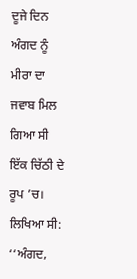ਦੂਜੇ ਦਿਨ ਅੰਗਦ ਨੂੰ ਮੀਰਾ ਦਾ ਜਵਾਬ ਮਿਲ ਗਿਆ ਸੀ ਇੱਕ ਚਿੱਠੀ ਦੇ ਰੂਪ ’ਚ। ਲਿਖਿਆ ਸੀ: ‘‘ਅੰਗਦ,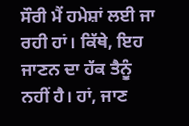ਸੌਰੀ ਮੈਂ ਹਮੇਸ਼ਾਂ ਲਈ ਜਾ ਰਹੀ ਹਾਂ। ਕਿੱਥੇ, ਇਹ ਜਾਣਨ ਦਾ ਹੱਕ ਤੈਨੂੰ ਨਹੀਂ ਹੈ। ਹਾਂ, ਜਾਣ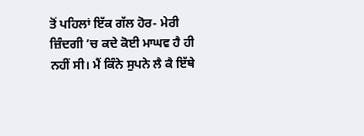ਤੋਂ ਪਹਿਲਾਂ ਇੱਕ ਗੱਲ ਹੋਰ- ਮੇਰੀ ਜ਼ਿੰਦਗੀ ’ਚ ਕਦੇ ਕੋਈ ਮਾਘਵ ਹੈ ਹੀ ਨਹੀਂ ਸੀ। ਮੈਂ ਕਿੰਨੇ ਸੁਪਨੇ ਲੈ ਕੈ ਇੱਥੇ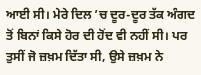ਆਈ ਸੀ। ਮੇਰੇ ਦਿਲ ’ਚ ਦੂਰ-ਦੂਰ ਤੱਕ ਅੰਗਦ ਤੋਂ ਬਿਨਾਂ ਕਿਸੇ ਹੋਰ ਦੀ ਹੋਂਦ ਵੀ ਨਹੀਂ ਸੀ। ਪਰ ਤੁਸੀਂ ਜੋ ਜ਼ਖ਼ਮ ਦਿੱਤਾ ਸੀ, ਉਸੇ ਜ਼ਖ਼ਮ ਨੇ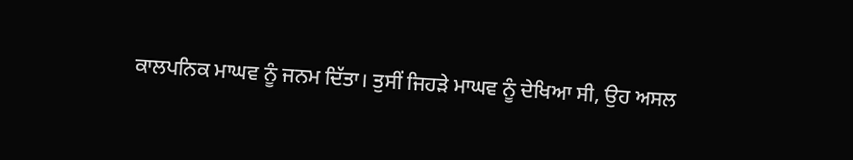ਕਾਲਪਨਿਕ ਮਾਘਵ ਨੂੰ ਜਨਮ ਦਿੱਤਾ। ਤੁਸੀਂ ਜਿਹੜੇ ਮਾਘਵ ਨੂੰ ਦੇਖਿਆ ਸੀ, ਉਹ ਅਸਲ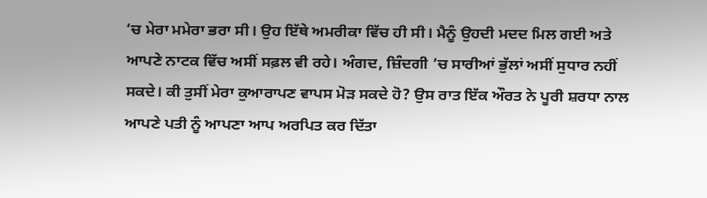’ਚ ਮੇਰਾ ਮਮੇਰਾ ਭਰਾ ਸੀ। ਉਹ ਇੱਥੇ ਅਮਰੀਕਾ ਵਿੱਚ ਹੀ ਸੀ। ਮੈਨੂੰ ਉਹਦੀ ਮਦਦ ਮਿਲ ਗਈ ਅਤੇ ਆਪਣੇ ਨਾਟਕ ਵਿੱਚ ਅਸੀਂ ਸਫ਼ਲ ਵੀ ਰਹੇ। ਅੰਗਦ, ਜ਼ਿੰਦਗੀ ’ਚ ਸਾਰੀਆਂ ਭੁੱਲਾਂ ਅਸੀਂ ਸੁਧਾਰ ਨਹੀਂ ਸਕਦੇ। ਕੀ ਤੁਸੀਂ ਮੇਰਾ ਕੁਆਰਾਪਣ ਵਾਪਸ ਮੋੜ ਸਕਦੇ ਹੋ? ਉਸ ਰਾਤ ਇੱਕ ਔਰਤ ਨੇ ਪੂਰੀ ਸ਼ਰਧਾ ਨਾਲ ਆਪਣੇ ਪਤੀ ਨੂੰ ਆਪਣਾ ਆਪ ਅਰਪਿਤ ਕਰ ਦਿੱਤਾ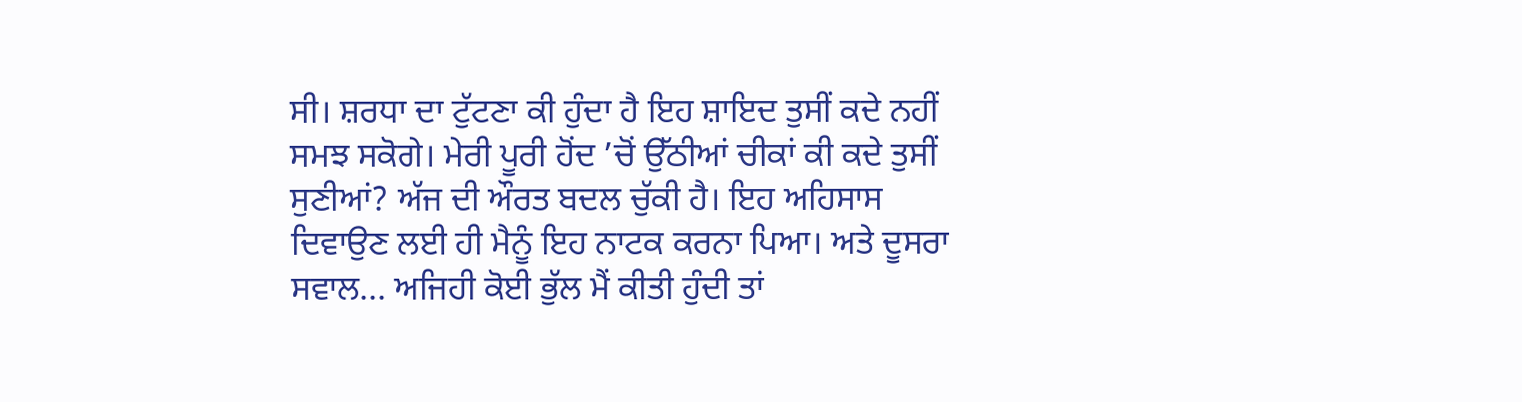ਸੀ। ਸ਼ਰਧਾ ਦਾ ਟੁੱਟਣਾ ਕੀ ਹੁੰਦਾ ਹੈ ਇਹ ਸ਼ਾਇਦ ਤੁਸੀਂ ਕਦੇ ਨਹੀਂ ਸਮਝ ਸਕੋਗੇ। ਮੇਰੀ ਪੂਰੀ ਹੋਂਦ ’ਚੋਂ ਉੱਠੀਆਂ ਚੀਕਾਂ ਕੀ ਕਦੇ ਤੁਸੀਂ ਸੁਣੀਆਂ? ਅੱਜ ਦੀ ਔਰਤ ਬਦਲ ਚੁੱਕੀ ਹੈ। ਇਹ ਅਹਿਸਾਸ ਦਿਵਾਉਣ ਲਈ ਹੀ ਮੈਨੂੰ ਇਹ ਨਾਟਕ ਕਰਨਾ ਪਿਆ। ਅਤੇ ਦੂਸਰਾ ਸਵਾਲ... ਅਜਿਹੀ ਕੋਈ ਭੁੱਲ ਮੈਂ ਕੀਤੀ ਹੁੰਦੀ ਤਾਂ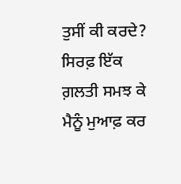ਤੁਸੀਂ ਕੀ ਕਰਦੇ? ਸਿਰਫ਼ ਇੱਕ ਗ਼ਲਤੀ ਸਮਝ ਕੇ ਮੈਨੂੰ ਮੁਆਫ਼ ਕਰ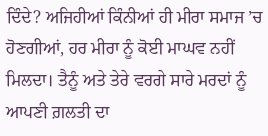ਦਿੰਦੇ? ਅਜਿਹੀਆਂ ਕਿੰਨੀਆਂ ਹੀ ਮੀਰਾ ਸਮਾਜ ’ਚ ਹੋਣਗੀਆਂ, ਹਰ ਮੀਰਾ ਨੂੰ ਕੋਈ ਮਾਘਵ ਨਹੀਂ ਮਿਲਦਾ। ਤੈਨੂੰ ਅਤੇ ਤੇਰੇ ਵਰਗੇ ਸਾਰੇ ਮਰਦਾਂ ਨੂੰ ਆਪਣੀ ਗ਼ਲਤੀ ਦਾ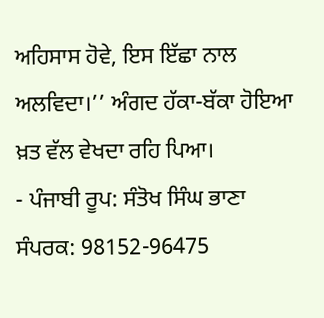ਅਹਿਸਾਸ ਹੋਵੇ, ਇਸ ਇੱਛਾ ਨਾਲ ਅਲਵਿਦਾ।’’ ਅੰਗਦ ਹੱਕਾ-ਬੱਕਾ ਹੋਇਆ ਖ਼ਤ ਵੱਲ ਵੇਖਦਾ ਰਹਿ ਪਿਆ।
- ਪੰਜਾਬੀ ਰੂਪ: ਸੰਤੋਖ ਸਿੰਘ ਭਾਣਾ
ਸੰਪਰਕ: 98152-96475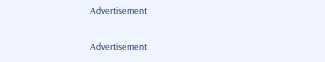Advertisement

Advertisement